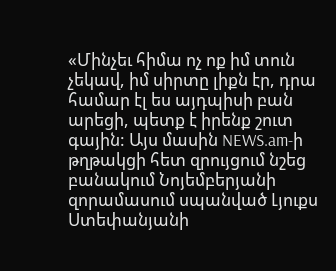«Մինչեւ հիմա ոչ ոք իմ տուն չեկավ, իմ սիրտը լիքն էր, դրա համար էլ ես այդպիսի բան արեցի, պետք է իրենք շուտ գային: Այս մասին NEWS.am-ի թղթակցի հետ զրույցում նշեց բանակում Նոյեմբերյանի զորամասում սպանված Լյուքս Ստեփանյանի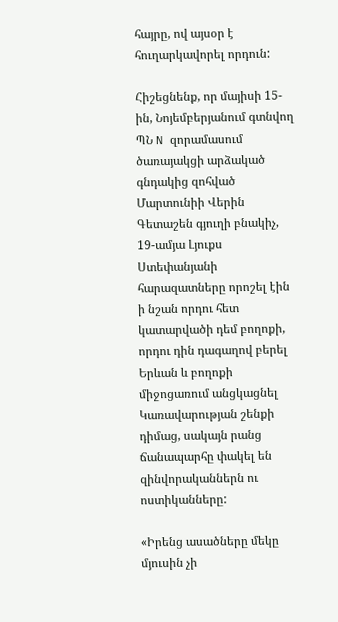հայրը, ով այսօր է հուղարկավորել որդուն:

Հիշեցնենք, որ մայիսի 15-ին, Նոյեմբերյանում գտնվող ՊՆ N զորամասում ծառայակցի արձակած գնդակից զոհված Մարտունիի Վերին Գետաշեն գյուղի բնակիչ, 19-ամյա Լյուքս Ստեփանյանի հարազատները որոշել էին ի նշան որդու հետ կատարվածի դեմ բողոքի, որդու դին դագաղով բերել Երևան և բողոքի միջոցառում անցկացնել Կառավարության շենքի դիմաց, սակայն րանց ճանապարհը փակել են զինվորականներն ու ոստիկանները:

«Իրենց ասածները մեկը մյուսին չի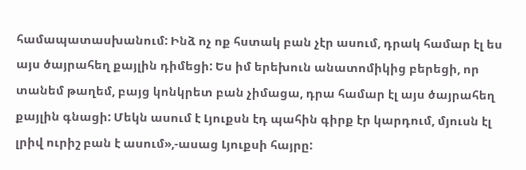համապատասխանում: Ինձ ոչ ոք հստակ բան չէր ասում, դրակ համար էլ ես այս ծայրահեղ քայլին դիմեցի: Ես իմ երեխուն անատոմիկից բերեցի, որ տանեմ թաղեմ, բայց կոնկրետ բան չիմացա, դրա համար էլ այս ծայրահեղ քայլին գնացի: Մեկն ասում է Լյուքսն էդ պահին գիրք էր կարդում, մյուսն էլ լրիվ ուրիշ բան է ասում»,-ասաց Լյուքսի հայրը: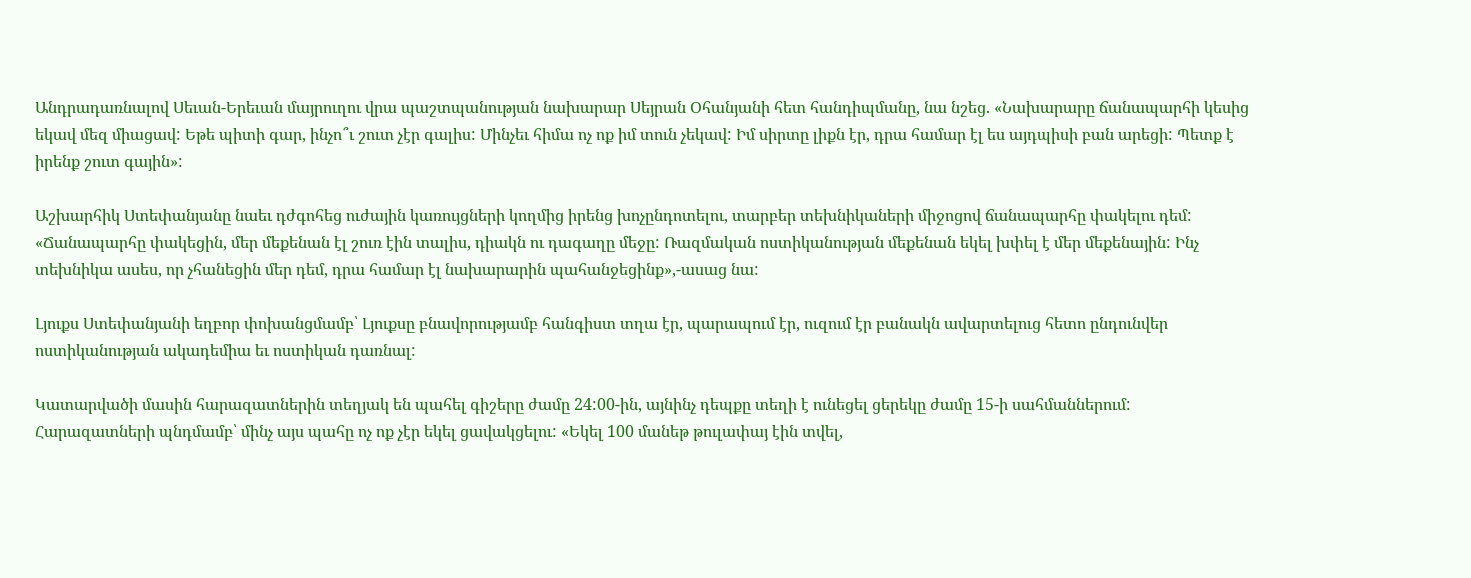Անդրադառնալով Սեւան-Երեւան մայրուղու վրա պաշտպանության նախարար Սեյրան Օհանյանի հետ հանդիպմանը, նա նշեց. «Նախարարը ճանապարհի կեսից եկավ մեզ միացավ: Եթե պիտի գար, ինչո՞ւ շուտ չէր գալիս: Մինչեւ հիմա ոչ ոք իմ տուն չեկավ: Իմ սիրտը լիքն էր, դրա համար էլ ես այդպիսի բան արեցի: Պետք է իրենք շուտ գային»:

Աշխարհիկ Ստեփանյանը նաեւ դժգոհեց ուժային կառույցների կողմից իրենց խոչընդոտելու, տարբեր տեխնիկաների միջոցով ճանապարհը փակելու դեմ: «Ճանապարհը փակեցին, մեր մեքենան էլ շուռ էին տալիս, դիակն ու դագաղը մեջը: Ռազմական ոստիկանության մեքենան եկել խփել է մեր մեքենային: Ինչ տեխնիկա ասես, որ չհանեցին մեր դեմ, դրա համար էլ նախարարին պահանջեցինք»,-ասաց նա:

Լյուքս Ստեփանյանի եղբոր փոխանցմամբ՝ Լյուքսը բնավորությամբ հանգիստ տղա էր, պարապում էր, ուզում էր բանակն ավարտելուց հետո ընդունվեր ոստիկանության ակադեմիա եւ ոստիկան դառնալ:

Կատարվածի մասին հարազատներին տեղյակ են պահել գիշերը ժամը 24:00-ին, այնինչ դեպքը տեղի է ունեցել ցերեկը ժամը 15-ի սահմաններում: Հարազատների պնդմամբ՝ մինչ այս պահը ոչ ոք չէր եկել ցավակցելու: «Եկել 100 մանեթ թուլափայ էին տվել,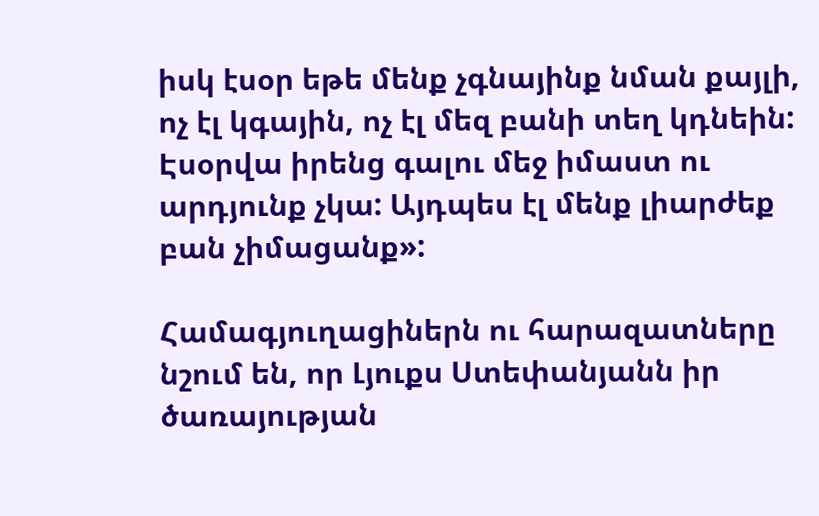իսկ էսօր եթե մենք չգնայինք նման քայլի, ոչ էլ կգային, ոչ էլ մեզ բանի տեղ կդնեին: Էսօրվա իրենց գալու մեջ իմաստ ու արդյունք չկա: Այդպես էլ մենք լիարժեք բան չիմացանք»:

Համագյուղացիներն ու հարազատները նշում են, որ Լյուքս Ստեփանյանն իր ծառայության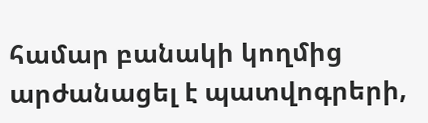համար բանակի կողմից արժանացել է պատվոգրերի,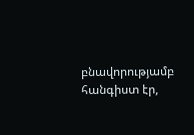բնավորությամբ հանգիստ էր,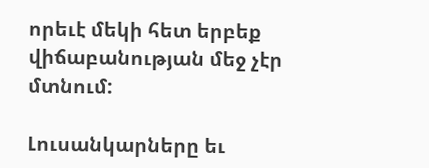որեւէ մեկի հետ երբեք վիճաբանության մեջ չէր մտնում:

Լուսանկարները եւ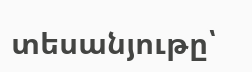տեսանյութը՝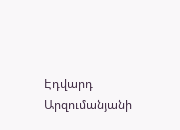Էդվարդ Արզումանյանի